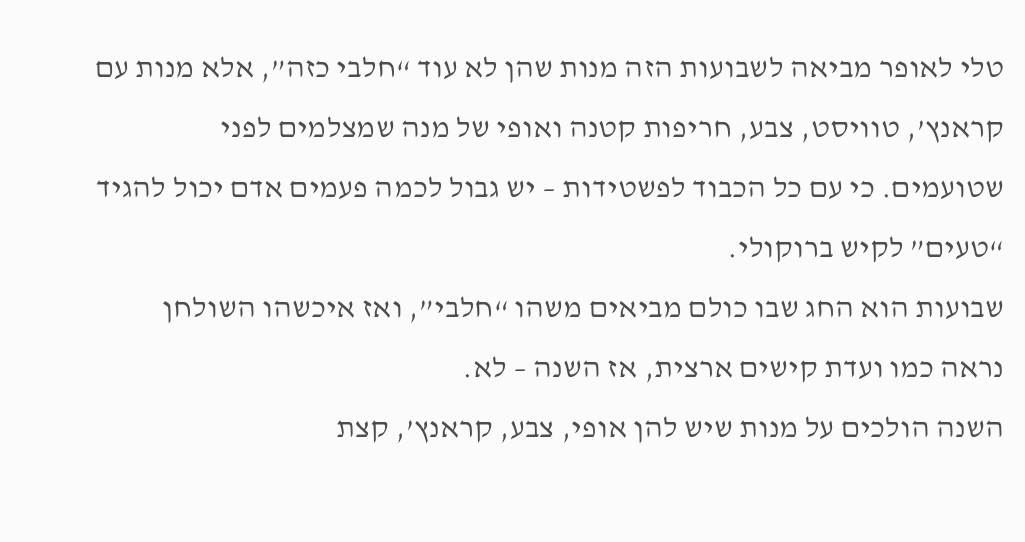טלי לאופר מביאה לשבועות הזה מנות שהן לא עוד “חלבי כזה”, אלא מנות עם קראנץ’, טוויסט, צבע, חריפות קטנה ואופי של מנה שמצלמים לפני שטועמים. כי עם כל הכבוד לפשטידות – יש גבול לכמה פעמים אדם יכול להגיד “טעים” לקיש ברוקולי.
שבועות הוא החג שבו כולם מביאים משהו “חלבי”, ואז איכשהו השולחן נראה כמו ועדת קישים ארצית, אז השנה – לא.
השנה הולכים על מנות שיש להן אופי, צבע, קראנץ’, קצת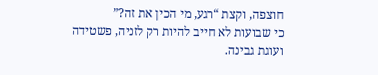חוצפה, וקצת “רגע, מי הכין את זה?”
כי שבועות לא חייב להיות רק לזניה, פשטידה ועוגת גבינה.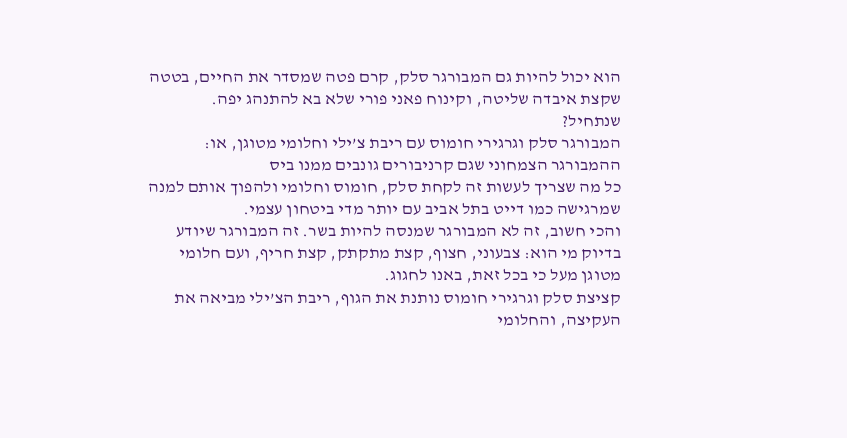הוא יכול להיות גם המבורגר סלק, קרם פטה שמסדר את החיים, בטטה שקצת איבדה שליטה, וקינוח פאני פורי שלא בא להתנהג יפה.
שנתחיל?
המבורגר סלק וגרגירי חומוס עם ריבת צ’ילי וחלומי מטוגן, או: ההמבורגר הצמחוני שגם קרניבורים גונבים ממנו ביס
כל מה שצריך לעשות זה לקחת סלק, חומוס וחלומי ולהפוך אותם למנה שמרגישה כמו דייט בתל אביב עם יותר מדי ביטחון עצמי.
והכי חשוב, זה לא המבורגר שמנסה להיות בשר. זה המבורגר שיודע בדיוק מי הוא: צבעוני, חצוף, קצת מתקתק, קצת חריף, ועם חלומי מטוגן מעל כי בכל זאת, באנו לחגוג.
קציצת סלק וגרגירי חומוס נותנת את הגוף, ריבת הצ’ילי מביאה את העקיצה, והחלומי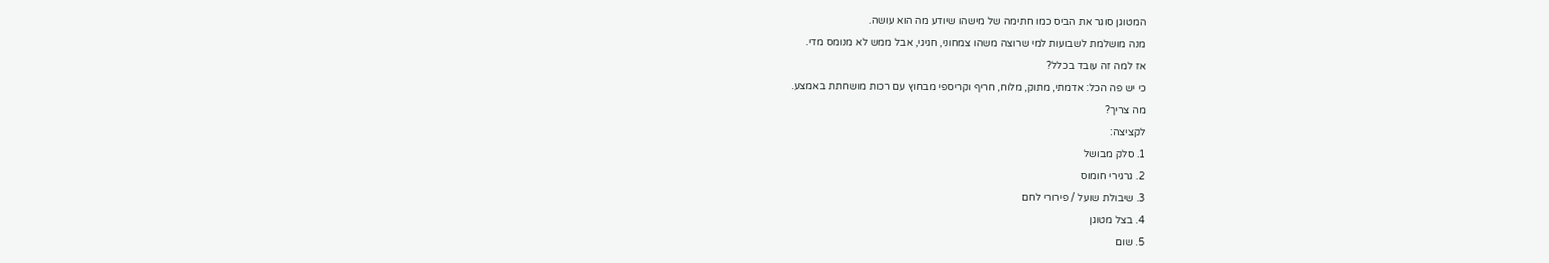המטוגן סוגר את הביס כמו חתימה של מישהו שיודע מה הוא עושה.
מנה מושלמת לשבועות למי שרוצה משהו צמחוני, חגיגי, אבל ממש לא מנומס מדי.
אז למה זה עובד בכלל?
כי יש פה הכל: אדמתי, מתוק, מלוח, חריף וקריספי מבחוץ עם רכות מושחתת באמצע.
מה צריך?
לקציצה:
1. סלק מבושל
2. גרגירי חומוס
3. שיבולת שועל / פירורי לחם
4. בצל מטוגן
5. שום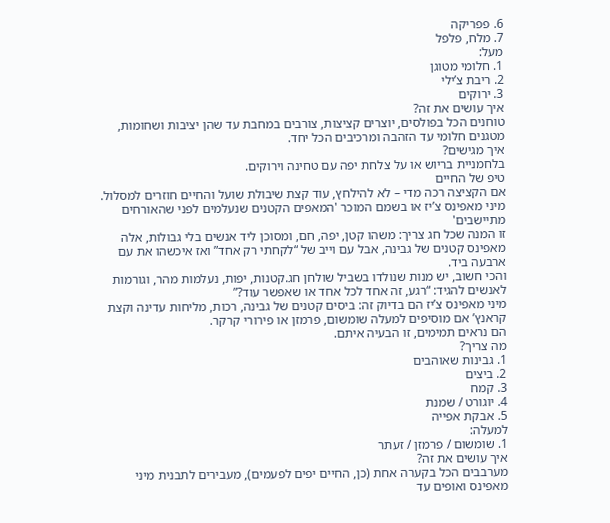6. פפריקה
7. מלח, פלפל
מעל:
1. חלומי מטוגן
2. ריבת צ’ילי
3. ירוקים
איך עושים את זה?
טוחנים הכל בפולסים, יוצרים קציצות, צורבים במחבת עד שהן יציבות ושחומות, מטגנים חלומי עד הזהבה ומרכיבים הכל יחד.
איך מגישים?
בלחמניית בריוש או על צלחת יפה עם טחינה וירוקים.
טיפ של החיים
אם הקציצה רכה מדי – לא להילחץ, עוד קצת שיבולת שועל והחיים חוזרים למסלול.
מיני מאפינס צ’יז או בשמם המוכר 'המאפים הקטנים שנעלמים לפני שהאורחים מתיישבים'
זו המנה שכל חג צריך: משהו קטן, יפה, חם, ומסוכן ליד אנשים בלי גבולות, אלה מאפינס קטנים של גבינה, אבל עם וייב של “לקחתי רק אחד” ואז איכשהו את עם ארבעה ביד.
והכי חשוב, יש מנות שנולדו בשביל שולחן חג.קטנות, יפות, נעלמות מהר, וגורמות לאנשים להגיד: “רגע, זה אחד לכל אחד או שאפשר עוד?”
מיני מאפינס צ’יז הם בדיוק זה: ביסים קטנים של גבינה, רכות, מליחות עדינה וקצת קראנץ’ אם מוסיפים למעלה שומשום, פרמזן או פירורי קרקר.
הם נראים תמימים, זו הבעיה איתם.
מה צריך?
1. גבינות שאוהבים
2. ביצים
3. קמח
4. יוגורט / שמנת
5. אבקת אפייה
למעלה:
1. שומשום / פרמזן / זעתר
איך עושים את זה?
מערבבים הכל בקערה אחת (כן, החיים יפים לפעמים), מעבירים לתבנית מיני מאפינס ואופים עד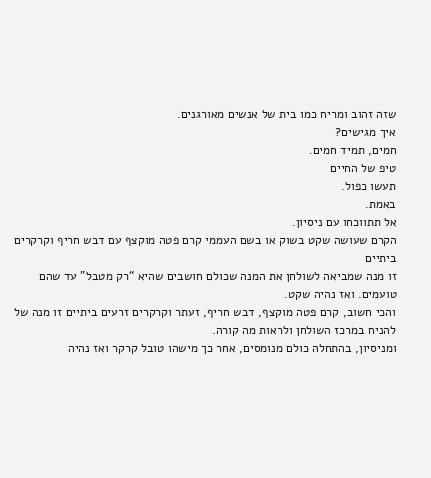שזה זהוב ומריח כמו בית של אנשים מאורגנים.
איך מגישים?
חמים, תמיד חמים.
טיפ של החיים
תעשו כפול.
באמת.
אל תתווכחו עם ניסיון.
הקרם שעושה שקט בשוק או בשם העממי קרם פטה מוקצף עם דבש חריף וקרקרים ביתיים
זו מנה שמביאה לשולחן את המנה שכולם חושבים שהיא “רק מטבל” עד שהם טועמים. ואז נהיה שקט.
והכי חשוב, קרם פטה מוקצף, דבש חריף, זעתר וקרקרים זרעים ביתיים זו מנה של להניח במרכז השולחן ולראות מה קורה.
ומניסיון, בהתחלה כולם מנומסים, אחר כך מישהו טובל קרקר ואז נהיה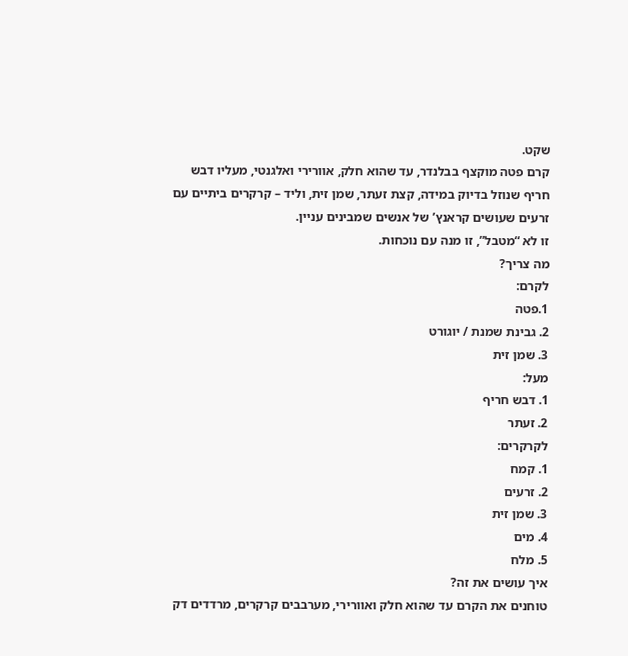שקט.
קרם פטה מוקצף בבלנדר, עד שהוא חלק, אוורירי ואלגנטי, מעליו דבש חריף שנוזל בדיוק במידה, קצת זעתר, שמן זית, וליד – קרקרים ביתיים עם זרעים שעושים קראנץ’ של אנשים שמבינים עניין.
זו לא “מטבל”, זו מנה עם נוכחות.
מה צריך?
לקרם:
1.פטה
2. גבינת שמנת / יוגורט
3. שמן זית
מעל:
1. דבש חריף
2. זעתר
לקרקרים:
1. קמח
2. זרעים
3. שמן זית
4. מים
5. מלח
איך עושים את זה?
טוחנים את הקרם עד שהוא חלק ואוורירי, מערבבים קרקרים, מרדדים דק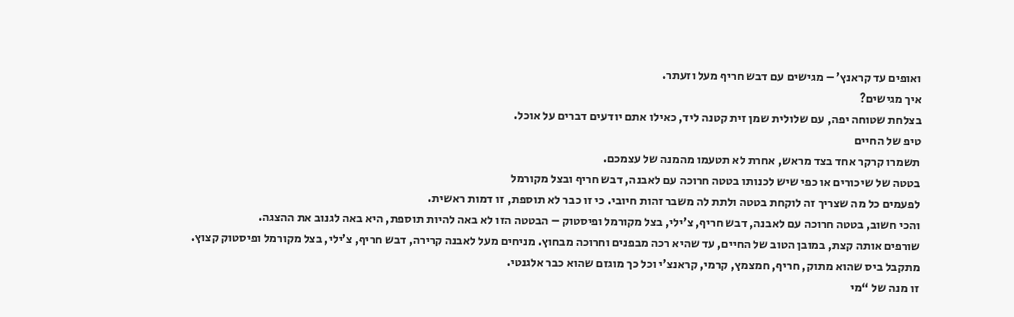ואופים עד קראנץ’ – מגישים עם דבש חריף מעל וזעתר.
איך מגישים?
בצלחת שטוחה יפה, עם שלולית שמן זית קטנה ליד, כאילו אתם יודעים דברים על אוכל.
טיפ של החיים
תשמרו קרקר אחד בצד מראש, אחרת לא תטעמו מהמנה של עצמכם.
בטטה של שיכורים או כפי שיש לכנותו בטטה חרוכה עם לאבנה, דבש חריף ובצל מקורמל
לפעמים כל מה שצריך זה לוקחת בטטה ולתת לה משבר זהות חיובי. כי זו כבר לא תוספת, זו דמות ראשית.
והכי חשוב, בטטה חרוכה עם לאבנה, דבש חריף, צ’ילי, בצל מקורמל ופיסטוק – הבטטה הזו לא באה להיות תוספת, היא באה לגנוב את ההצגה.
שורפים אותה קצת, במובן הטוב של החיים, עד שהיא רכה מבפנים וחרוכה מבחוץ. מניחים מעל לאבנה קרירה, דבש חריף, צ’ילי, בצל מקורמל ופיסטוק קצוץ.
מתקבל ביס שהוא מתוק, חריף, חמצמץ, קרמי, קראנצ’י וכל כך מוגזם שהוא כבר אלגנטי.
זו מנה של “מי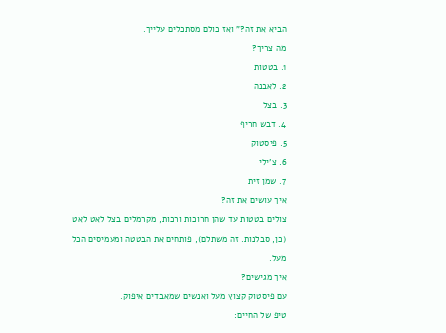הביא את זה?” ואז כולם מסתכלים עלייך.
מה צריך?
1. בטטות
2. לאבנה
3. בצל
4. דבש חריף
5. פיסטוק
6. צ’ילי
7. שמן זית
איך עושים את זה?
צולים בטטות עד שהן חרוכות ורכות, מקרמלים בצל לאט לאט (כן, סבלנות. זה משתלם), פותחים את הבטטה ומעמיסים הכל מעל.
איך מגישים?
עם פיסטוק קצוץ מעל ואנשים שמאבדים איפוק.
טיפ של החיים: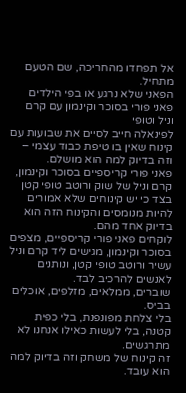אל תפחדו מהחריכה, שם הטעם מתחיל.
הפאני שלא נרגע או בפי הילדים פאני פורי בסוכר וקינמון עם קרם וניל וטופי
לפינאלה חייב לסיים את שבועות עם קינוח שאין בו טיפת כבוד עצמי – וזה בדיוק למה הוא מושלם.
פאני פורי קריספיים בסוכר וקינמון, קרם וניל של שוק ורוטב טופי קטן בצד כי יש קינוחים שלא אמורים להיות מנומסים והקינוח הזה הוא בדיוק אחד מהם.
לוקחים פאני פורי קריספיים, מצפים בסוכר וקינמון, מגישים ליד קרם וניל עשיר ורוטב טופי קטן, ונותנים לאנשים להרכיב לבד.
שוברים, ממלאים, מזלפים, אוכלים בביס.
בלי צלחת מפונפנת, בלי כפית קטנה, בלי לעשות כאילו אנחנו לא מתרגשים.
זה קינוח של משחק וזה בדיוק למה הוא עובד.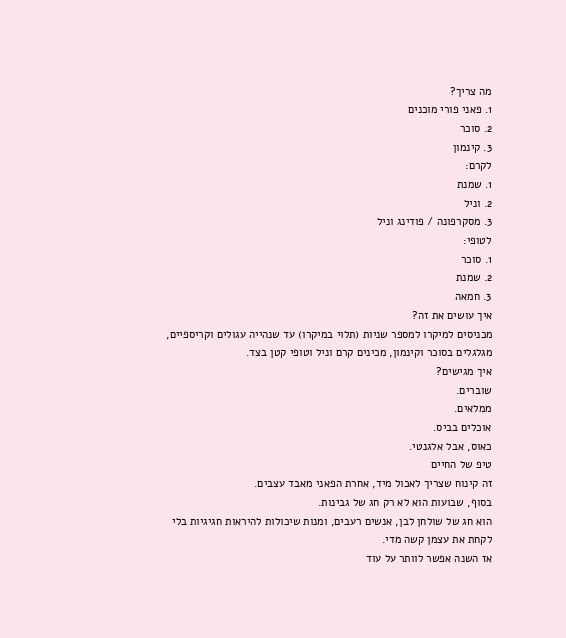מה צריך?
1. פאני פורי מוכנים
2. סוכר
3. קינמון
לקרם:
1. שמנת
2. וניל
3. מסקרפונה / פודינג וניל
לטופי:
1. סוכר
2. שמנת
3. חמאה
איך עושים את זה?
מכניסים למיקרו למספר שניות (תלוי במיקרו) עד שנהייה עגולים וקריספיים, מגלגלים בסוכר וקינמון, מכינים קרם וניל וטופי קטן בצד.
איך מגישים?
שוברים.
ממלאים.
אוכלים בביס.
כאוס, אבל אלגנטי.
טיפ של החיים
זה קינוח שצריך לאכול מיד, אחרת הפאני מאבד עצבים.
בסוף, שבועות הוא לא רק חג של גבינות.
הוא חג של שולחן לבן, אנשים רעבים, ומנות שיכולות להיראות חגיגיות בלי לקחת את עצמן קשה מדי.
אז השנה אפשר לוותר על עוד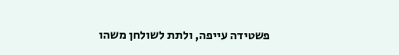פשטידה עייפה, ולתת לשולחן משהו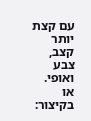עם קצת יותר קצב, צבע ואופי.
או בקיצור: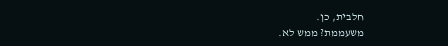חלבית, כן.
משעממת? ממש לא.